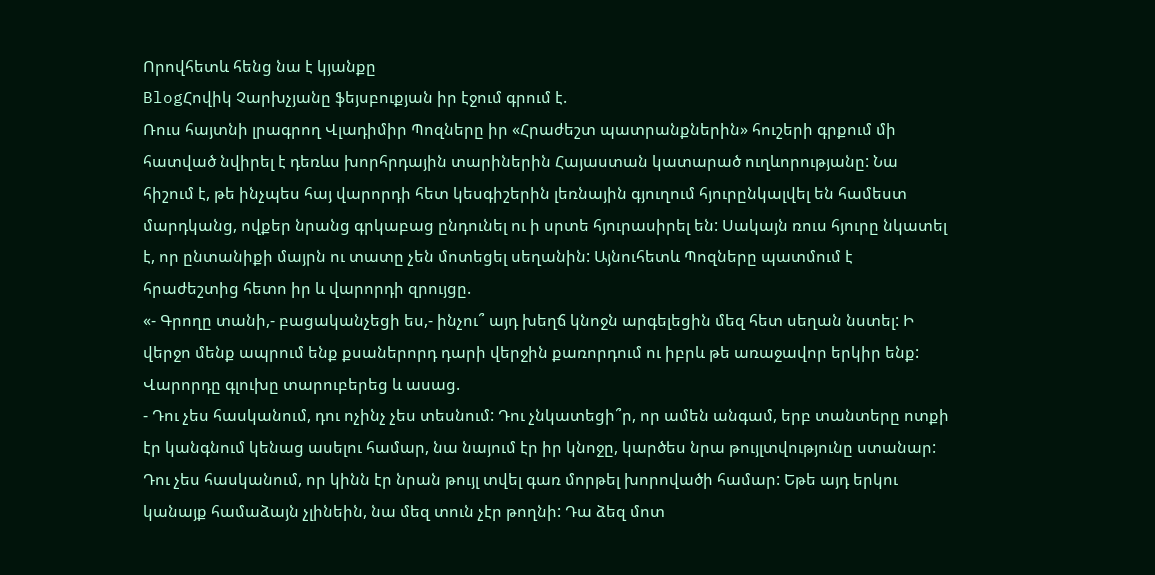Որովհետև հենց նա է կյանքը
BlogՀովիկ Չարխչյանը ֆեյսբուքյան իր էջում գրում է.
Ռուս հայտնի լրագրող Վլադիմիր Պոզները իր «Հրաժեշտ պատրանքներին» հուշերի գրքում մի հատված նվիրել է դեռևս խորհրդային տարիներին Հայաստան կատարած ուղևորությանը: Նա հիշում է, թե ինչպես հայ վարորդի հետ կեսգիշերին լեռնային գյուղում հյուրընկալվել են համեստ մարդկանց, ովքեր նրանց գրկաբաց ընդունել ու ի սրտե հյուրասիրել են: Սակայն ռուս հյուրը նկատել է, որ ընտանիքի մայրն ու տատը չեն մոտեցել սեղանին: Այնուհետև Պոզները պատմում է հրաժեշտից հետո իր և վարորդի զրույցը.
«- Գրողը տանի,- բացականչեցի ես,- ինչու՞ այդ խեղճ կնոջն արգելեցին մեզ հետ սեղան նստել: Ի վերջո մենք ապրում ենք քսաներորդ դարի վերջին քառորդում ու իբրև թե առաջավոր երկիր ենք:
Վարորդը գլուխը տարուբերեց և ասաց.
- Դու չես հասկանում, դու ոչինչ չես տեսնում: Դու չնկատեցի՞ր, որ ամեն անգամ, երբ տանտերը ոտքի էր կանգնում կենաց ասելու համար, նա նայում էր իր կնոջը, կարծես նրա թույլտվությունը ստանար: Դու չես հասկանում, որ կինն էր նրան թույլ տվել գառ մորթել խորովածի համար: Եթե այդ երկու կանայք համաձայն չլինեին, նա մեզ տուն չէր թողնի: Դա ձեզ մոտ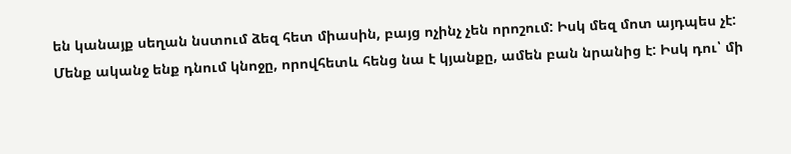են կանայք սեղան նստում ձեզ հետ միասին, բայց ոչինչ չեն որոշում: Իսկ մեզ մոտ այդպես չէ: Մենք ականջ ենք դնում կնոջը, որովհետև հենց նա է կյանքը, ամեն բան նրանից է: Իսկ դու՝ մի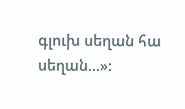գլուխ սեղան հա սեղան...»: